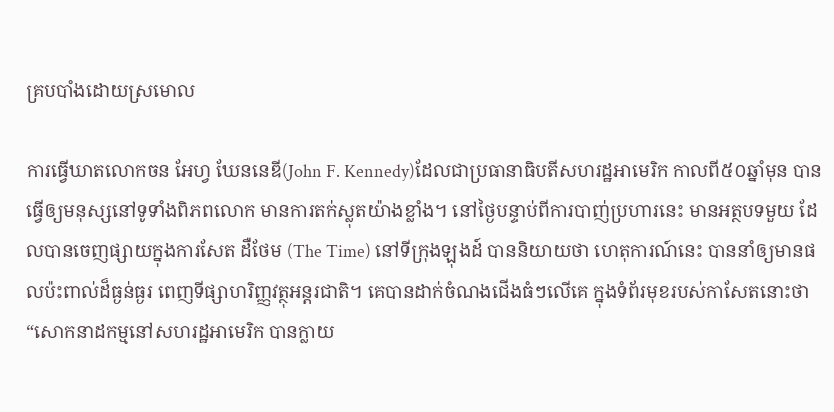គ្របបាំងដោយស្រមោល

ការធ្វើឃាតលោកចន អែហ្វ ឃែននេឌី(John F. Kennedy)ដែលជាប្រធានាធិបតីសហរដ្ឋអាមេរិក កាលពី៥០ឆ្នាំមុន បានធ្វើឲ្យមនុស្សនៅទូទាំងពិភពលោក មានការតក់ស្លុតយ៉ាងខ្លាំង។ នៅថ្ងៃបន្ទាប់ពីការបាញ់ប្រហារនេះ មានអត្ថបទមួយ ដែលបានចេញផ្សាយក្នុងការសែត ដឺថែម (The Time) នៅទីក្រុងឡុងដ៍ បាននិយាយថា ហេតុការណ៍នេះ បាននាំឲ្យមានផលប៉ះពាល់ដ៏ធ្ងន់ធ្ងរ ពេញទីផ្សាហរិញ្ញវត្ថុអន្តរជាតិ។ គេបានដាក់ចំណងជើងធំៗលើគេ ក្នុងទំព័រមុខរបស់កាសែតនោះថា “សោកនាដកម្មនៅសហរដ្ឋអាមេរិក បានក្លាយ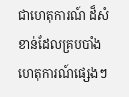ជាហេតុការណ៍ ដ៏សំខាន់ដែលគ្របបាំងហេតុការណ៍ផ្សេងៗ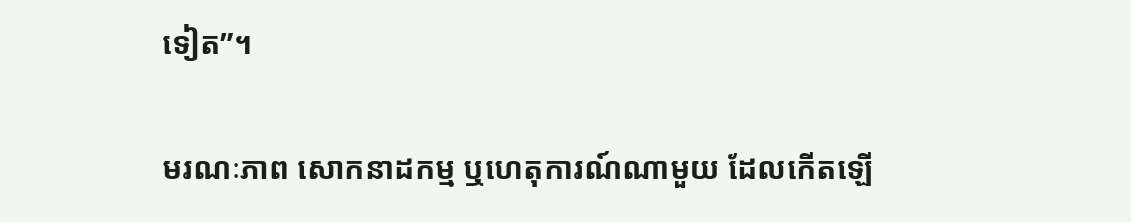ទៀត”។

មរណៈភាព សោកនាដកម្ម ឬហេតុការណ៍ណាមួយ ដែលកើតឡើ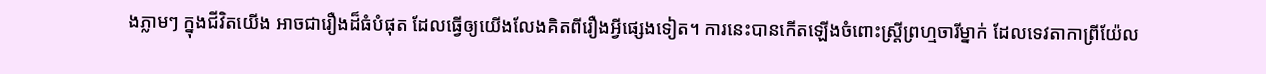ងភ្លាមៗ ក្នុងជីវិតយើង អាចជារឿងដ៏ធំបំផុត ដែលធ្វើឲ្យយើងលែងគិតពីរឿងអ្វីផ្សេងទៀត។ ការនេះបានកើតឡើងចំពោះស្រ្តីព្រហ្មចារីម្នាក់ ដែលទេវតាកាព្រីយ៉ែល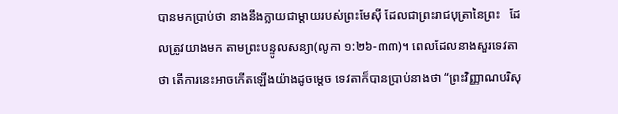បានមកប្រាប់ថា នាងនឹងក្លាយជាម្តាយរបស់ព្រះមែស៊ី ដែលជាព្រះរាជបុត្រានៃព្រះ   ដែលត្រូវយាងមក តាមព្រះបន្ទូលសន្យា(លូកា ១:២៦-៣៣)។ ពេលដែលនាងសួរទេវតាថា តើការនេះអាចកើតឡើងយ៉ាងដូចម្តេច ទេវតាក៏បានប្រាប់នាងថា “ព្រះវិញ្ញាណបរិសុ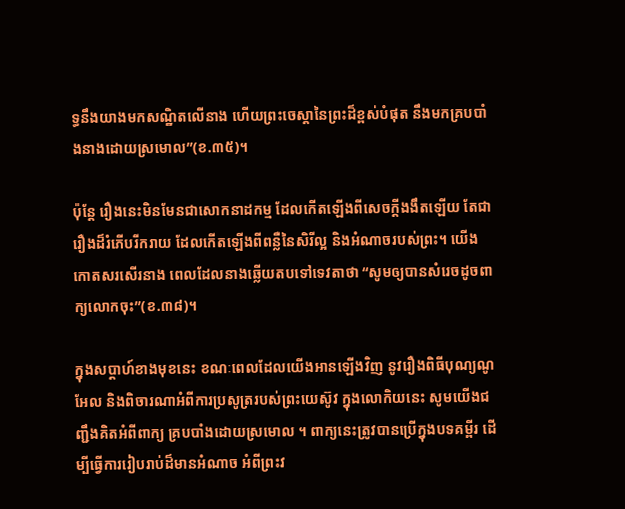ទ្ធនឹងយាងមកសណ្ឋិតលើនាង ហើយព្រះចេស្តានៃព្រះដ៏ខ្ពស់បំផុត នឹងមកគ្របបាំងនាងដោយស្រមោល”(ខ.៣៥)។

ប៉ុន្តែ រឿងនេះមិនមែនជាសោកនាដកម្ម ដែលកើតឡើងពីសេចក្តីងងឹតឡើយ តែជារឿងដ៏រំភើបរីករាយ ដែលកើតឡើងពីពន្លឺនៃសិរីល្អ និងអំណាចរបស់ព្រះ។ យើងកោតសរសើរនាង ពេលដែលនាងឆ្លើយតបទៅទេវតាថា “សូមឲ្យបានសំរេចដូចពាក្យលោកចុះ”(ខ.៣៨)។

ក្នុងសប្តាហ៍ខាងមុខនេះ ខណៈពេលដែលយើងអានឡើងវិញ នូវរឿងពិធីបុណ្យណូអែល និងពិចារណាអំពីការប្រសូត្ររបស់ព្រះយេស៊ូវ ក្នុងលោកិយនេះ សូមយើងជញ្ជឹងគិតអំពីពាក្យ គ្របបាំងដោយស្រមោល ។ ពាក្យនេះត្រូវបានប្រើក្នុងបទគម្ពីរ ដើម្បីធ្វើការរៀបរាប់ដ៏មានអំណាច អំពីព្រះវ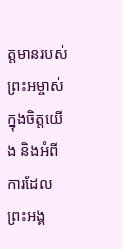ត្តមានរបស់ព្រះអម្ចាស់ក្នុងចិត្តយើង និងអំពីការដែលព្រះអង្គ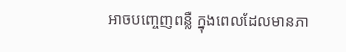អាចបញ្ចេញពន្លឺ ក្នុងពេលដែលមានភា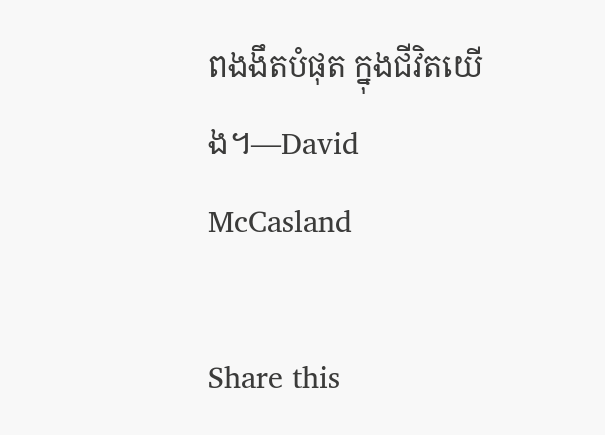ពងងឹតបំផុត ក្នុងជីវិតយើង។—David McCasland

Share this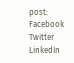post:
Facebook
Twitter
LinkedIn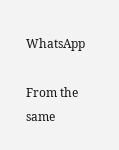WhatsApp

From the same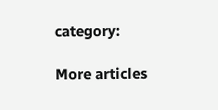category:

More articles